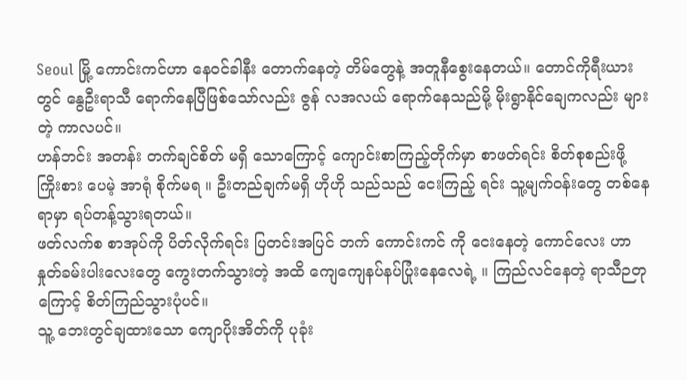Seoul မြို့ ကောင်းကင်ဟာ နေဝင်ခါနီး တောက်နေတဲ့ တိမ်တွေနဲ့ အတူနီစွေးနေတယ်။ တောင်ကိုရီးယား တွင် နွေဦးရာသီ ရောက်နေပြီဖြစ်သော်လည်း ဇွန် လအလယ် ရောက်နေသည်မို့ မိုးရွာနိုင်ချေကလည်း များတဲ့ ကာလပင်။
ဟန်ဘင်း အတန်း တက်ချင်စိတ် မရှိ သောကြောင့် ကျောင်းစာကြည့်တိုက်မှာ စာဖတ်ရင်း စိတ်စုစည်းဖို့ ကြိုးစား ပေမဲ့ အာရုံ စိုက်မရ ။ ဦးတည်ချက်မရှိ ဟိုဟို သည်သည် ငေးကြည့် ရင်း သူ့မျက်ဝန်းတွေ တစ်နေရာမှာ ရပ်တန့်သွားရတယ်။
ဖတ်လက်စ စာအုပ်ကို ပိတ်လိုက်ရင်း ပြတင်းအပြင် ဘက် ကောင်းကင် ကို ငေးနေတဲ့ ကောင်လေး ဟာ နှုတ်ခမ်းပါးလေးတွေ ကွေးတက်သွားတဲ့ အထိ ကျေကျေနပ်နပ်ပြုံးနေလေရဲ့ ။ ကြည်လင်နေတဲ့ ရာသီဉတုကြောင့် စိတ်ကြည်သွားပုံပင်။
သူ့ ဘေးတွင်ချထားသော ကျောပိုးအိတ်ကို ပုခုံး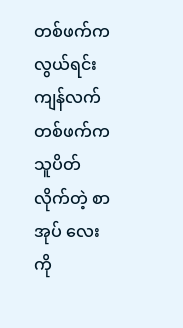တစ်ဖက်ကလွယ်ရင်း ကျန်လက်တစ်ဖက်က သူပိတ်လိုက်တဲ့ စာအုပ် လေးကို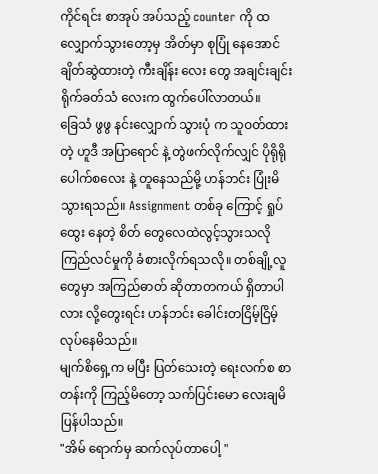ကိုင်ရင်း စာအုပ် အပ်သည့် counter ကို ထလျှောက်သွားတော့မှ အိတ်မှာ စုပြုံ နေအောင်ချိတ်ဆွဲထားတဲ့ ကီးချိန်း လေး တွေ အချင်းချင်း ရိုက်ခတ်သံ လေးက ထွက်ပေါ်လာတယ်။
ခြေသံ ဖွဖွ နင်းလျှောက် သွားပုံ က သူဝတ်ထားတဲ့ ဟူဒီ အပြာရောင် နဲ့ တွဲဖက်လိုက်လျှင် ပိုရိုရို ပေါက်စလေး နဲ့ တူနေသည်မို့ ဟန်ဘင်း ပြုံးမိသွားရသည်။ Assignment တစ်ခု ကြောင့် ရှုပ်ထွေး နေတဲ့ စိတ် တွေလေထဲလွင့်သွားသလို ကြည်လင်မှုကို ခံစားလိုက်ရသလို။ တစ်ချို့လူ တွေမှာ အကြည်ဓာတ် ဆိုတာတကယ် ရှိတာပါလား လို့တွေးရင်း ဟန်ဘင်း ခေါင်းတငြိမ့်ငြိမ့် လုပ်နေမိသည်။
မျက်စိရှေ့က မပြီး ပြတ်သေးတဲ့ ရေးလက်စ စာတန်းကို ကြည့်မိတော့ သက်ပြင်းမော လေးချမိပြန်ပါသည်။
"အိမ် ရောက်မှ ဆက်လုပ်တာပေါ့ "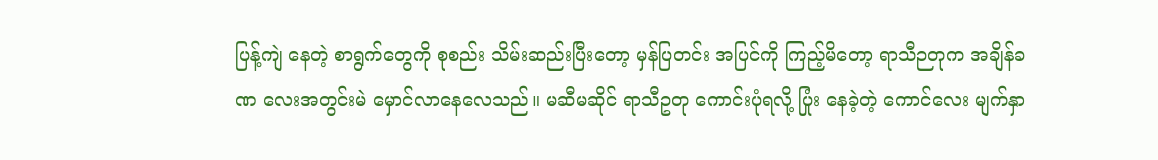ပြန့်ကျဲ နေတဲ့ စာရွက်တွေကို စုစည်း သိမ်းဆည်းပြီးတော့ မှန်ပြတင်း အပြင်ကို ကြည့်မိတော့ ရာသီဉတုက အချိန်ခဏ လေးအတွင်းမဲ မှောင်လာနေလေသည်။ မဆီမဆိုင် ရာသီဥတု ကောင်းပုံရလို့ ပြုံး နေခဲ့တဲ့ ကောင်လေး မျက်နှာ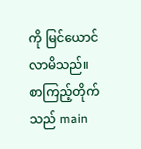ကို မြင်ယောင် လာမိသည်။ စာကြည့်တိုက်သည် main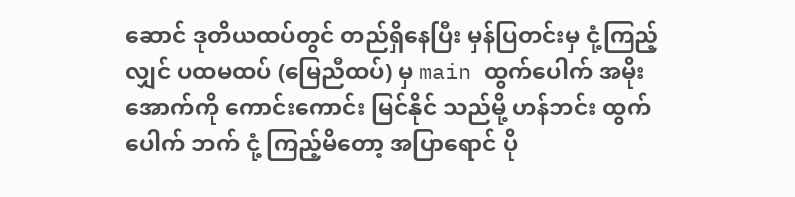ဆောင် ဒုတိယထပ်တွင် တည်ရှိနေပြီး မှန်ပြတင်းမှ ငုံ့ကြည့်လျှင် ပထမထပ် (မြေညီထပ်) မှ main ထွက်ပေါက် အမိုးအောက်ကို ကောင်းကောင်း မြင်နိုင် သည်မို့ ဟန်ဘင်း ထွက်ပေါက် ဘက် ငုံ့ ကြည့်မိတော့ အပြာရောင် ပို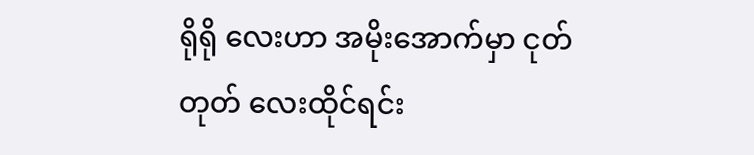ရိုရို လေးဟာ အမိုးအောက်မှာ ငုတ်တုတ် လေးထိုင်ရင်း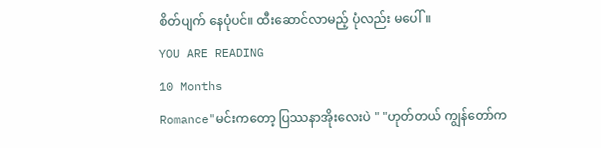စိတ်ပျက် နေပုံပင်။ ထီးဆောင်လာမည့် ပုံလည်း မပေါ်။
YOU ARE READING
10 Months
Romance"မင်းကတော့ ပြဿနာအိုးလေးပဲ " "ဟုတ်တယ် ကျွန်တော်က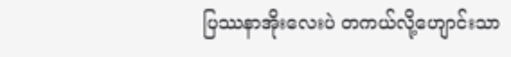ပြဿနာအိုးလေးပဲ တကယ်လို့ဟျောင်းသာ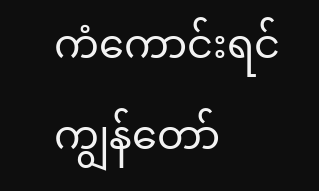ကံကောင်းရင် ကျွန်တော်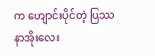က ဟျောင်းပိုင်တဲ့ ပြဿနာအိုးလေး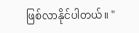ဖြစ်လာနိုင်ပါတယ်။ "